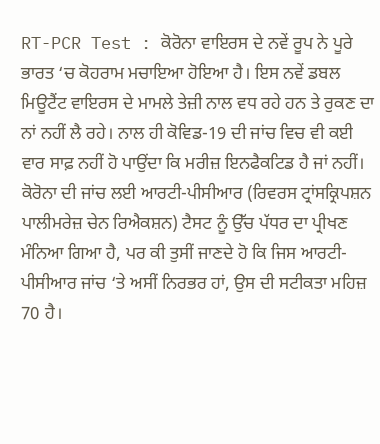RT-PCR Test : ਕੋਰੋਨਾ ਵਾਇਰਸ ਦੇ ਨਵੇਂ ਰੂਪ ਨੇ ਪੂਰੇ ਭਾਰਤ ‘ਚ ਕੋਹਰਾਮ ਮਚਾਇਆ ਹੋਇਆ ਹੈ। ਇਸ ਨਵੇਂ ਡਬਲ ਮਿਊਟੈਂਟ ਵਾਇਰਸ ਦੇ ਮਾਮਲੇ ਤੇਜ਼ੀ ਨਾਲ ਵਧ ਰਹੇ ਹਨ ਤੇ ਰੁਕਣ ਦਾ ਨਾਂ ਨਹੀਂ ਲੈ ਰਹੇ। ਨਾਲ ਹੀ ਕੋਵਿਡ-19 ਦੀ ਜਾਂਚ ਵਿਚ ਵੀ ਕਈ ਵਾਰ ਸਾਫ਼ ਨਹੀਂ ਹੋ ਪਾਉਂਦਾ ਕਿ ਮਰੀਜ਼ ਇਨਫੈਕਟਿਡ ਹੈ ਜਾਂ ਨਹੀਂ। ਕੋਰੋਨਾ ਦੀ ਜਾਂਚ ਲਈ ਆਰਟੀ-ਪੀਸੀਆਰ (ਰਿਵਰਸ ਟ੍ਰਾਂਸਕ੍ਰਿਪਸ਼ਨ ਪਾਲੀਮਰੇਜ਼ ਚੇਨ ਰਿਐਕਸ਼ਨ) ਟੈਸਟ ਨੂੰ ਉੱਚ ਪੱਧਰ ਦਾ ਪ੍ਰੀਖਣ ਮੰਨਿਆ ਗਿਆ ਹੈ, ਪਰ ਕੀ ਤੁਸੀਂ ਜਾਣਦੇ ਹੋ ਕਿ ਜਿਸ ਆਰਟੀ-ਪੀਸੀਆਰ ਜਾਂਚ ‘ਤੇ ਅਸੀਂ ਨਿਰਭਰ ਹਾਂ, ਉਸ ਦੀ ਸਟੀਕਤਾ ਮਹਿਜ਼ 70 ਹੈ।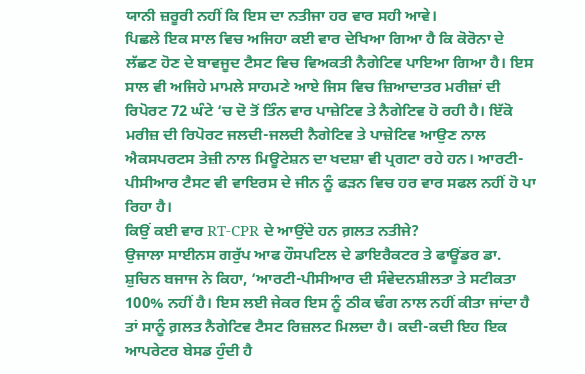ਯਾਨੀ ਜ਼ਰੂਰੀ ਨਹੀਂ ਕਿ ਇਸ ਦਾ ਨਤੀਜਾ ਹਰ ਵਾਰ ਸਹੀ ਆਵੇ।
ਪਿਛਲੇ ਇਕ ਸਾਲ ਵਿਚ ਅਜਿਹਾ ਕਈ ਵਾਰ ਦੇਖਿਆ ਗਿਆ ਹੈ ਕਿ ਕੋਰੋਨਾ ਦੇ ਲੱਛਣ ਹੋਣ ਦੇ ਬਾਵਜੂਦ ਟੈਸਟ ਵਿਚ ਵਿਅਕਤੀ ਨੈਗੇਟਿਵ ਪਾਇਆ ਗਿਆ ਹੈ। ਇਸ ਸਾਲ ਵੀ ਅਜਿਹੇ ਮਾਮਲੇ ਸਾਹਮਣੇ ਆਏ ਜਿਸ ਵਿਚ ਜ਼ਿਆਦਾਤਰ ਮਰੀਜ਼ਾਂ ਦੀ ਰਿਪੋਰਟ 72 ਘੰਟੇ ‘ਚ ਦੋ ਤੋਂ ਤਿੰਨ ਵਾਰ ਪਾਜ਼ੇਟਿਵ ਤੇ ਨੈਗੇਟਿਵ ਹੋ ਰਹੀ ਹੈ। ਇੱਕੋ ਮਰੀਜ਼ ਦੀ ਰਿਪੋਰਟ ਜਲਦੀ-ਜਲਦੀ ਨੈਗੇਟਿਵ ਤੇ ਪਾਜ਼ੇਟਿਵ ਆਉਣ ਨਾਲ ਐਕਸਪਰਟਸ ਤੇਜ਼ੀ ਨਾਲ ਮਿਊਟੇਸ਼ਨ ਦਾ ਖਦਸ਼ਾ ਵੀ ਪ੍ਰਗਟਾ ਰਹੇ ਹਨ। ਆਰਟੀ-ਪੀਸੀਆਰ ਟੈਸਟ ਵੀ ਵਾਇਰਸ ਦੇ ਜੀਨ ਨੂੰ ਫੜਨ ਵਿਚ ਹਰ ਵਾਰ ਸਫਲ ਨਹੀਂ ਹੋ ਪਾ ਰਿਹਾ ਹੈ।
ਕਿਉਂ ਕਈ ਵਾਰ RT-CPR ਦੇ ਆਉਂਦੇ ਹਨ ਗ਼ਲਤ ਨਤੀਜੇ?
ਉਜਾਲਾ ਸਾਈਨਸ ਗਰੁੱਪ ਆਫ ਹੌਸਪਟਿਲ ਦੇ ਡਾਇਰੈਕਟਰ ਤੇ ਫਾਊਂਡਰ ਡਾ. ਸ਼ੁਚਿਨ ਬਜਾਜ ਨੇ ਕਿਹਾ, ‘ਆਰਟੀ-ਪੀਸੀਆਰ ਦੀ ਸੰਵੇਦਨਸ਼ੀਲਤਾ ਤੇ ਸਟੀਕਤਾ 100% ਨਹੀਂ ਹੈ। ਇਸ ਲਈ ਜੇਕਰ ਇਸ ਨੂੰ ਠੀਕ ਢੰਗ ਨਾਲ ਨਹੀਂ ਕੀਤਾ ਜਾਂਦਾ ਹੈ ਤਾਂ ਸਾਨੂੰ ਗ਼ਲਤ ਨੈਗੇਟਿਵ ਟੈਸਟ ਰਿਜ਼ਲਟ ਮਿਲਦਾ ਹੈ। ਕਦੀ-ਕਦੀ ਇਹ ਇਕ ਆਪਰੇਟਰ ਬੇਸਡ ਹੁੰਦੀ ਹੈ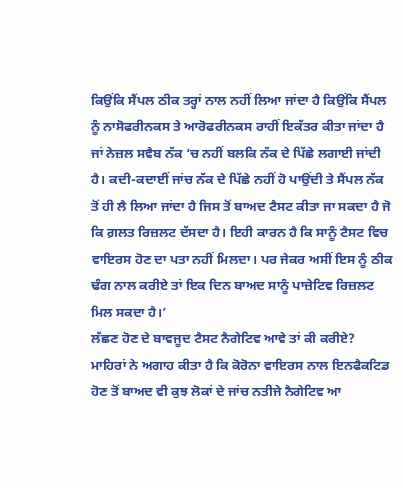ਕਿਉਂਕਿ ਸੈਂਪਲ ਠੀਕ ਤਰ੍ਹਾਂ ਨਾਲ ਨਹੀਂ ਲਿਆ ਜਾਂਦਾ ਹੈ ਕਿਉਂਕਿ ਸੈਂਪਲ ਨੂੰ ਨਾਸੋਫਰੀਨਕਸ ਤੇ ਆਰੋਫਰੀਨਕਸ ਰਾਹੀਂ ਇਕੱਤਰ ਕੀਤਾ ਜਾਂਦਾ ਹੈ ਜਾਂ ਨੇਜ਼ਲ ਸਵੈਬ ਨੱਕ ‘ਚ ਨਹੀਂ ਬਲਕਿ ਨੱਕ ਦੇ ਪਿੱਛੇ ਲਗਾਈ ਜਾਂਦੀ ਹੈ। ਕਦੀ-ਕਦਾਈਂ ਜਾਂਚ ਨੱਕ ਦੇ ਪਿੱਛੇ ਨਹੀਂ ਹੋ ਪਾਉਂਦੀ ਤੇ ਸੈਂਪਲ ਨੱਕ ਤੋਂ ਹੀ ਲੈ ਲਿਆ ਜਾਂਦਾ ਹੈ ਜਿਸ ਤੋਂ ਬਾਅਦ ਟੈਸਟ ਕੀਤਾ ਜਾ ਸਕਦਾ ਹੈ ਜੋ ਕਿ ਗ਼ਲਤ ਰਿਜ਼ਲਟ ਦੱਸਦਾ ਹੈ। ਇਹੀ ਕਾਰਨ ਹੈ ਕਿ ਸਾਨੂੰ ਟੈਸਟ ਵਿਚ ਵਾਇਰਸ ਹੋਣ ਦਾ ਪਤਾ ਨਹੀਂ ਮਿਲਦਾ। ਪਰ ਜੇਕਰ ਅਸੀਂ ਇਸ ਨੂੰ ਠੀਕ ਢੰਗ ਨਾਲ ਕਰੀਏ ਤਾਂ ਇਕ ਦਿਨ ਬਾਅਦ ਸਾਨੂੰ ਪਾਜ਼ੇਟਿਵ ਰਿਜ਼ਲਟ ਮਿਲ ਸਕਦਾ ਹੈ।’
ਲੱਛਣ ਹੋਣ ਦੇ ਬਾਵਜੂਦ ਟੈਸਟ ਨੈਗੇਟਿਵ ਆਵੇ ਤਾਂ ਕੀ ਕਰੀਏ?
ਮਾਹਿਰਾਂ ਨੇ ਅਗਾਹ ਕੀਤਾ ਹੈ ਕਿ ਕੋਰੋਨਾ ਵਾਇਰਸ ਨਾਲ ਇਨਫੈਕਟਿਡ ਹੋਣ ਤੋਂ ਬਾਅਦ ਵੀ ਕੁਝ ਲੋਕਾਂ ਦੇ ਜਾਂਚ ਨਤੀਜੇ ਨੈਗੇਟਿਵ ਆ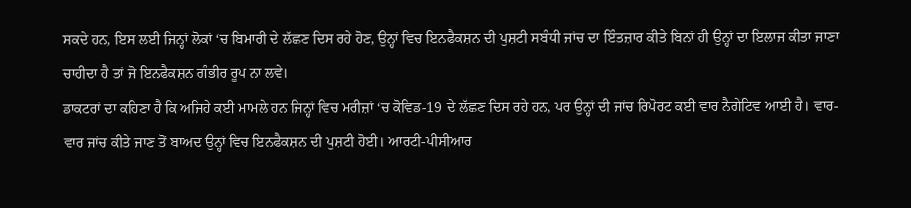ਸਕਦੇ ਹਨ, ਇਸ ਲਈ ਜਿਨ੍ਹਾਂ ਲੋਕਾਂ ‘ਚ ਬਿਮਾਰੀ ਦੇ ਲੱਛਣ ਦਿਸ ਰਹੇ ਹੋਣ, ਉਨ੍ਹਾਂ ਵਿਚ ਇਨਫੈਕਸ਼ਨ ਦੀ ਪੁਸ਼ਟੀ ਸਬੰਧੀ ਜਾਂਚ ਦਾ ਇੰਤਜ਼ਾਰ ਕੀਤੇ ਬਿਨਾਂ ਹੀ ਉਨ੍ਹਾਂ ਦਾ ਇਲਾਜ ਕੀਤਾ ਜਾਣਾ ਚਾਹੀਦਾ ਹੈ ਤਾਂ ਜੋ ਇਨਫੈਕਸ਼ਨ ਗੰਭੀਰ ਰੂਪ ਨਾ ਲਵੇ।
ਡਾਕਟਰਾਂ ਦਾ ਕਹਿਣਾ ਹੈ ਕਿ ਅਜਿਹੇ ਕਈ ਮਾਮਲੇ ਹਨ ਜਿਨ੍ਹਾਂ ਵਿਚ ਮਰੀਜ਼ਾਂ ‘ਚ ਕੋਵਿਡ-19 ਦੇ ਲੱਛਣ ਦਿਸ ਰਹੇ ਹਨ, ਪਰ ਉਨ੍ਹਾਂ ਦੀ ਜਾਂਚ ਰਿਪੋਰਟ ਕਈ ਵਾਰ ਨੈਗੇਟਿਵ ਆਈ ਹੈ। ਵਾਰ-ਵਾਰ ਜਾਂਚ ਕੀਤੇ ਜਾਣ ਤੋਂ ਬਾਅਦ ਉਨ੍ਹਾਂ ਵਿਚ ਇਨਫੈਕਸ਼ਨ ਦੀ ਪੁਸ਼ਟੀ ਹੋਈ। ਆਰਟੀ-ਪੀਸੀਆਰ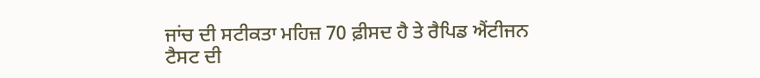ਜਾਂਚ ਦੀ ਸਟੀਕਤਾ ਮਹਿਜ਼ 70 ਫ਼ੀਸਦ ਹੈ ਤੇ ਰੈਪਿਡ ਐਂਟੀਜਨ ਟੈਸਟ ਦੀ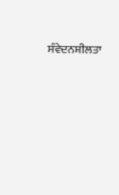ਸੰਵੇਦਨਸ਼ੀਲਤਾ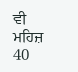ਵੀ ਮਹਿਜ਼ 40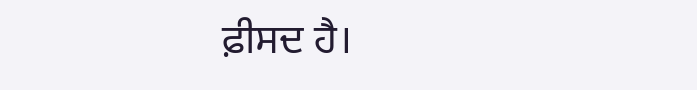ਫ਼ੀਸਦ ਹੈ।